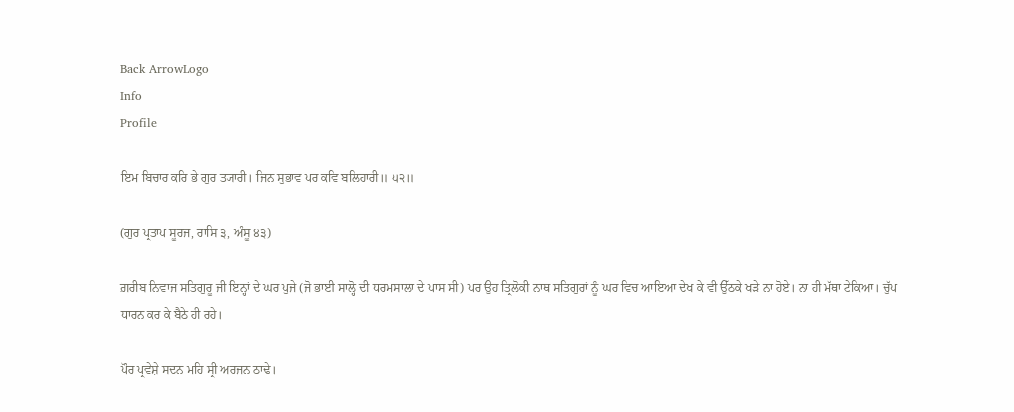Back ArrowLogo
Info
Profile

ਇਮ ਬਿਚਾਰ ਕਰਿ ਭੇ ਗੁਰ ਤ੍ਯਾਰੀ। ਜਿਨ ਸੁਭਾਵ ਪਰ ਕਵਿ ਬਲਿਹਾਰੀ॥ ੫੨॥

(ਗੁਰ ਪ੍ਰਤਾਪ ਸੂਰਜ, ਰਾਸਿ ੩, ਅੰਸੂ ੪੩)

ਗ਼ਰੀਬ ਨਿਵਾਜ ਸਤਿਗੁਰੂ ਜੀ ਇਨ੍ਹਾਂ ਦੇ ਘਰ ਪੁਜੇ (ਜੋ ਭਾਈ ਸਾਲ੍ਹੋ ਦੀ ਧਰਮਸਾਲਾ ਦੇ ਪਾਸ ਸੀ) ਪਰ ਉਹ ਤ੍ਰਿਲੋਕੀ ਨਾਥ ਸਤਿਗੁਰਾਂ ਨੂੰ ਘਰ ਵਿਚ ਆਇਆ ਦੇਖ ਕੇ ਵੀ ਉੱਠਕੇ ਖੜੇ ਨਾ ਹੋਏ। ਨਾ ਹੀ ਮੱਥਾ ਟੇਕਿਆ। ਚੁੱਪ ਧਾਰਨ ਕਰ ਕੇ ਬੈਠੇ ਹੀ ਰਹੇ।

ਪੌਰ ਪ੍ਰਵੇਸ਼ੇ ਸਦਨ ਮਹਿ ਸ੍ਰੀ ਅਰਜਨ ਠਾਢੇ।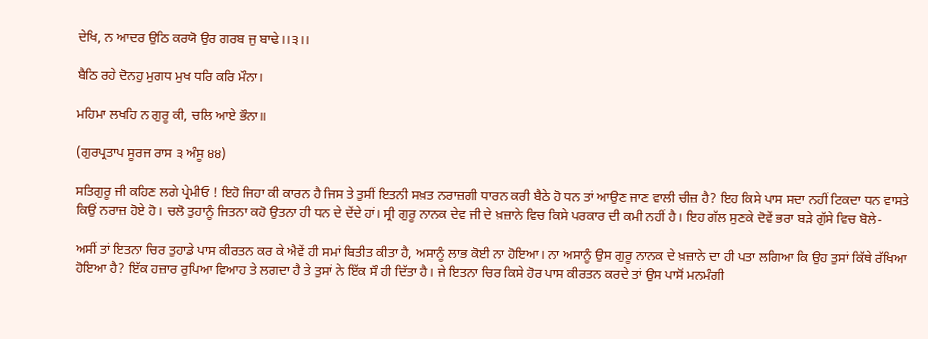ਦੇਖਿ, ਨ ਆਦਰ ਉਠਿ ਕਰਯੋ ਉਰ ਗਰਬ ਜੁ ਬਾਢੇ।।੩।।

ਬੈਠਿ ਰਹੇ ਦੋਨਹੁ ਮੁਗਧ ਮੁਖ ਧਰਿ ਕਰਿ ਮੌਨਾ।

ਮਹਿਮਾ ਲਖਹਿ ਨ ਗੁਰੂ ਕੀ, ਚਲਿ ਆਏ ਭੌਨਾ॥

(ਗੁਰਪ੍ਰਤਾਪ ਸੂਰਜ ਰਾਸ ੩ ਅੰਸੂ ੪੪)

ਸਤਿਗੁਰੂ ਜੀ ਕਹਿਣ ਲਗੇ ਪ੍ਰੇਮੀਓ ! ਇਹੋ ਜਿਹਾ ਕੀ ਕਾਰਨ ਹੈ ਜਿਸ ਤੇ ਤੁਸੀਂ ਇਤਨੀ ਸਖ਼ਤ ਨਰਾਜ਼ਗੀ ਧਾਰਨ ਕਰੀ ਬੈਠੇ ਹੋ ਧਨ ਤਾਂ ਆਉਣ ਜਾਣ ਵਾਲੀ ਚੀਜ਼ ਹੈ? ਇਹ ਕਿਸੇ ਪਾਸ ਸਦਾ ਨਹੀਂ ਟਿਕਦਾ ਧਨ ਵਾਸਤੇ ਕਿਉਂ ਨਰਾਜ਼ ਹੋਏ ਹੋ। ਚਲੋ ਤੁਹਾਨੂੰ ਜਿਤਨਾ ਕਹੋ ਉਤਨਾ ਹੀ ਧਨ ਦੇ ਦੇਂਦੇ ਹਾਂ। ਸ੍ਰੀ ਗੁਰੂ ਨਾਨਕ ਦੇਵ ਜੀ ਦੇ ਖ਼ਜ਼ਾਨੇ ਵਿਚ ਕਿਸੇ ਪਰਕਾਰ ਦੀ ਕਮੀ ਨਹੀਂ ਹੈ। ਇਹ ਗੱਲ ਸੁਣਕੇ ਦੋਵੇਂ ਭਰਾ ਬੜੇ ਗੁੱਸੇ ਵਿਚ ਬੋਲੇ-

ਅਸੀਂ ਤਾਂ ਇਤਨਾ ਚਿਰ ਤੁਹਾਡੇ ਪਾਸ ਕੀਰਤਨ ਕਰ ਕੇ ਐਵੇਂ ਹੀ ਸਮਾਂ ਬਿਤੀਤ ਕੀਤਾ ਹੈ, ਅਸਾਨੂੰ ਲਾਭ ਕੋਈ ਨਾ ਹੋਇਆ। ਨਾ ਅਸਾਨੂੰ ਉਸ ਗੁਰੂ ਨਾਨਕ ਦੇ ਖ਼ਜ਼ਾਨੇ ਦਾ ਹੀ ਪਤਾ ਲਗਿਆ ਕਿ ਉਹ ਤੁਸਾਂ ਕਿੱਥੇ ਰੱਖਿਆ ਹੋਇਆ ਹੈ? ਇੱਕ ਹਜ਼ਾਰ ਰੁਪਿਆ ਵਿਆਹ ਤੇ ਲਗਦਾ ਹੈ ਤੇ ਤੁਸਾਂ ਨੇ ਇੱਕ ਸੌ ਹੀ ਦਿੱਤਾ ਹੈ। ਜੇ ਇਤਨਾ ਚਿਰ ਕਿਸੇ ਹੋਰ ਪਾਸ ਕੀਰਤਨ ਕਰਦੇ ਤਾਂ ਉਸ ਪਾਸੋਂ ਮਨਮੰਗੀ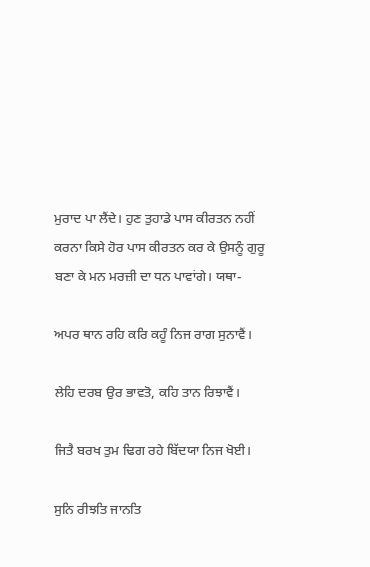ਮੁਰਾਦ ਪਾ ਲੈਂਦੇ। ਹੁਣ ਤੁਹਾਡੇ ਪਾਸ ਕੀਰਤਨ ਨਹੀਂ ਕਰਨਾ ਕਿਸੇ ਹੋਰ ਪਾਸ ਕੀਰਤਨ ਕਰ ਕੇ ਉਸਨੂੰ ਗੁਰੂ ਬਣਾ ਕੇ ਮਨ ਮਰਜ਼ੀ ਦਾ ਧਨ ਪਾਵਾਂਗੇ। ਯਥਾ-

ਅਪਰ ਥਾਨ ਰਹਿ ਕਰਿ ਕਹੂੰ ਨਿਜ ਰਾਗ ਸੁਨਾਵੈਂ।

ਲੇਹਿ ਦਰਬ ਉਰ ਭਾਵਤੋ, ਕਹਿ ਤਾਨ ਰਿਝਾਵੈਂ।

ਜਿਤੈ ਬਰਖ ਤੁਮ ਢਿਗ ਰਹੇ ਬਿੱਦਯਾ ਨਿਜ ਖੋਈ।

ਸੁਨਿ ਰੀਝਤਿ ਜਾਨਤਿ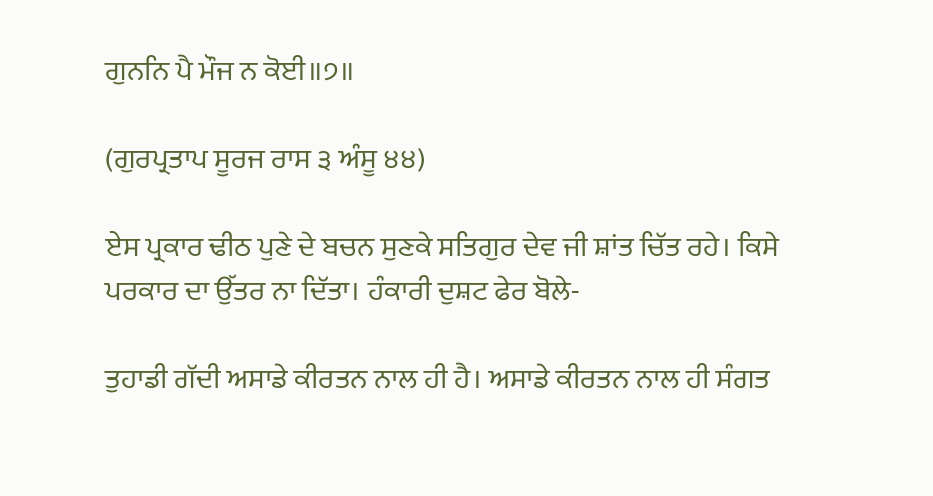ਗੁਨਨਿ ਪੈ ਮੌਜ ਨ ਕੋਈ॥੭॥

(ਗੁਰਪ੍ਰਤਾਪ ਸੂਰਜ ਰਾਸ ੩ ਅੰਸੂ ੪੪)

ਏਸ ਪ੍ਰਕਾਰ ਢੀਠ ਪੁਣੇ ਦੇ ਬਚਨ ਸੁਣਕੇ ਸਤਿਗੁਰ ਦੇਵ ਜੀ ਸ਼ਾਂਤ ਚਿੱਤ ਰਹੇ। ਕਿਸੇ ਪਰਕਾਰ ਦਾ ਉੱਤਰ ਨਾ ਦਿੱਤਾ। ਹੰਕਾਰੀ ਦੁਸ਼ਟ ਫੇਰ ਬੋਲੇ-

ਤੁਹਾਡੀ ਗੱਦੀ ਅਸਾਡੇ ਕੀਰਤਨ ਨਾਲ ਹੀ ਹੈ। ਅਸਾਡੇ ਕੀਰਤਨ ਨਾਲ ਹੀ ਸੰਗਤ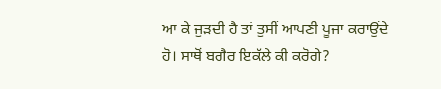ਆ ਕੇ ਜੁੜਦੀ ਹੈ ਤਾਂ ਤੁਸੀਂ ਆਪਣੀ ਪੂਜਾ ਕਰਾਉਂਦੇ ਹੋ। ਸਾਥੋਂ ਬਗੈਰ ਇਕੱਲੇ ਕੀ ਕਰੋਗੇ?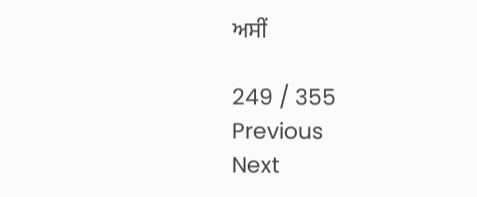ਅਸੀਂ

249 / 355
Previous
Next